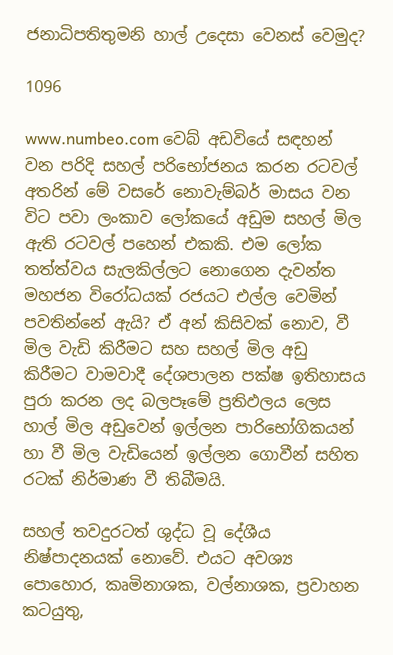ජනාධිපතිතුමනි හාල් උදෙසා වෙනස් වෙමුද?

1096

www.numbeo.com වෙබ් අඩවියේ සඳහන් වන පරිදි සහල් පරිභෝජනය කරන රටවල් අතරින් මේ වසරේ නොවැම්බර් මාසය වන විට පවා ලංකාව ලෝකයේ අඩුම සහල් මිල ඇති රටවල් පහෙන් එකකි. එම ලෝක තත්ත්වය සැලකිල්ලට නොගෙන දැවන්ත මහජන විරෝධයක් රජයට එල්ල වෙමින් පවතින්නේ ඇයි? ඒ අන් කිසිවක් නොව, වී මිල වැඩි කිරීමට සහ සහල් මිල අඩු කිරීමට වාමවාදී දේශපාලන පක්ෂ ඉතිහාසය පුරා කරන ලද බලපෑමේ ප්‍රතිඵලය ලෙස හාල් මිල අඩුවෙන් ඉල්ලන පාරිභෝගිකයන් හා වී මිල වැඩියෙන් ඉල්ලන ගොවීන් සහිත රටක් නිර්මාණ වී තිබීමයි.

සහල් තවදුරටත් ශුද්ධ වූ දේශීය නිෂ්පාදනයක් නොවේ. එයට අවශ්‍ය පොහොර, කෘමිනාශක, වල්නාශක, ප්‍රවාහන කටයුතු,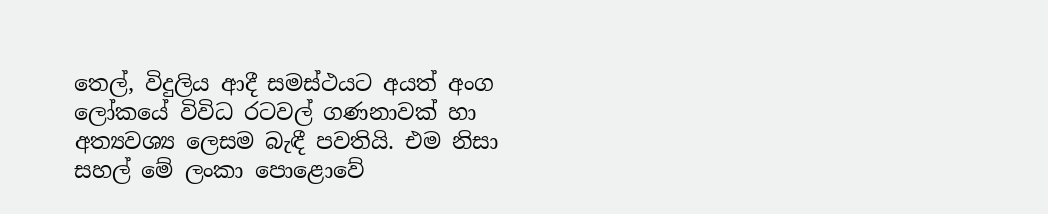තෙල්, විදුලිය ආදී සමස්ථයට අයත් අංග ලෝකයේ විවිධ රටවල් ගණනාවක් හා අත්‍යවශ්‍ය ලෙසම බැඳී පවතියි. එම නිසා සහල් මේ ලංකා පොළොවේ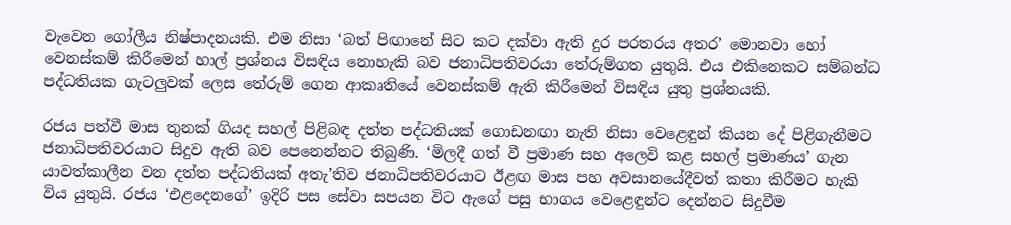වැවෙන ගෝලීය නිෂ්පාදනයකි. එම නිසා ‘බත් පිඟානේ සිට කට දක්වා ඇති දුර පරතරය අතර’ මොනවා හෝ වෙනස්කම් කිරීමෙන් හාල් ප්‍රශ්නය විසඳිය නොහැකි බව ජනාධිපතිවරයා තේරුම්ගත යුතුයි. එය එකිනෙකට සම්බන්ධ පද්ධතියක ගැටලුවක් ලෙස තේරුම් ගෙන ආකෘතියේ වෙනස්කම් ඇති කිරීමෙන් විසඳිය යුතු ප්‍රශ්නයකි.

රජය පත්වී මාස තුනක් ගියද සහල් පිළිබඳ දත්ත පද්ධතියක් ගොඩනඟා නැති නිසා වෙළෙඳුන් කියන දේ පිළිගැනීමට ජනාධිපතිවරයාට සිදුව ඇති බව පෙනෙන්නට තිබුණි. ‘මිලදී ගත් වී ප්‍රමාණ සහ අලෙවි කළ සහල් ප්‍රමාණය’ ගැන යාවත්කාලීන වන දත්ත පද්ධතියක් අතැ’තිව ජනාධිපතිවරයාට ඊළඟ මාස පහ අවසානයේදීවත් කතා කිරීමට හැකි විය යුතුයි. රජය ‘එළදෙනගේ’ ඉදිරි පස සේවා සපයන විට ඇගේ පසු භාගය වෙළෙඳුන්ට දෙන්නට සිදුවීම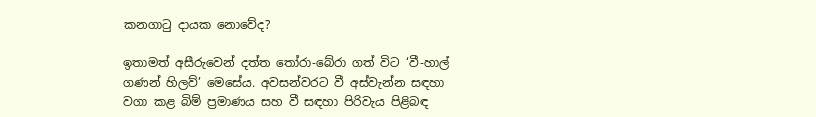කනගාටු දායක නොවේද?

ඉතාමත් අසීරුවෙන් දත්ත තෝරා-බේරා ගත් විට ‘වී-හාල් ගණන් හිලව්’ මෙසේය. අවසන්වරට වී අස්වැන්න සඳහා වගා කළ බිම් ප්‍රමාණය සහ වී සඳහා පිරිවැය පිළිබඳ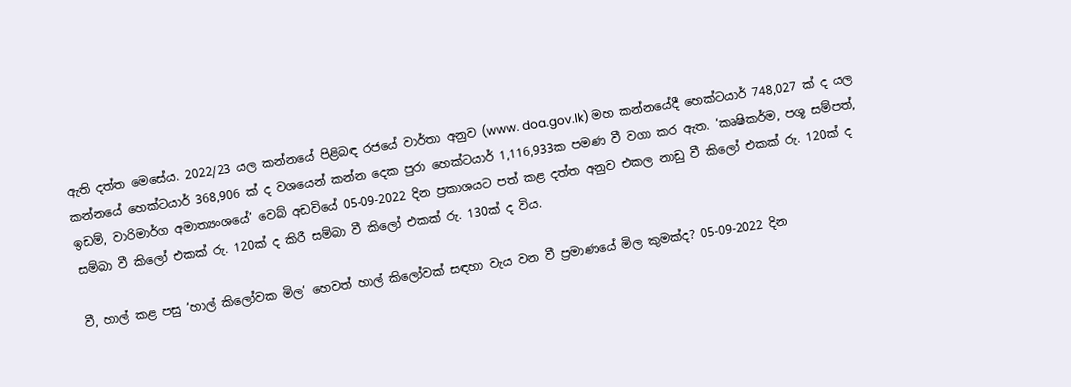ඇති දත්ත මෙසේය. 2022/23 යල කන්නයේ පිළිබඳ රජයේ වාර්තා අනුව (www. doa.gov.lk) මහ කන්නයේදී හෙක්ටයාර් 748,027 ක් ද යල කන්නයේ හෙක්ටයාර් 368,906 ක් ද වශයෙන් කන්න දෙක පුරා හෙක්ටයාර් 1,116,933ක පමණ වී වගා කර ඇත. ‘කෘෂිකර්ම, පශූ සම්පත්, ඉඩම්, වාරිමාර්ග අමාත්‍යංශයේ’ වෙබ් අඩවියේ 05-09-2022 දින ප්‍රකාශයට පත් කළ දත්ත අනුව එකල නාඩු වී කිලෝ එකක් රු. 120ක් ද සම්බා වී කිලෝ එකක් රු. 120ක් ද කිරී සම්බා වී කිලෝ එකක් රු. 130ක් ද විය.

වී, හාල් කළ පසු ‘හාල් කිලෝවක මිල’ හෙවත් හාල් කිලෝවක් සඳහා වැය වන වී ප්‍රමාණයේ මිල කුමක්ද? 05-09-2022 දින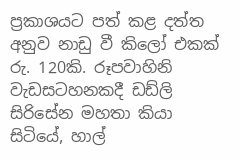ප්‍රකාශයට පත් කළ දත්ත අනුව නාඩු වී කිලෝ එකක් රු. 120කි. රූපවාහිනි වැඩසටහනකදී ඩඩ්ලි සිරිසේන මහතා කියා සිටියේ, හාල්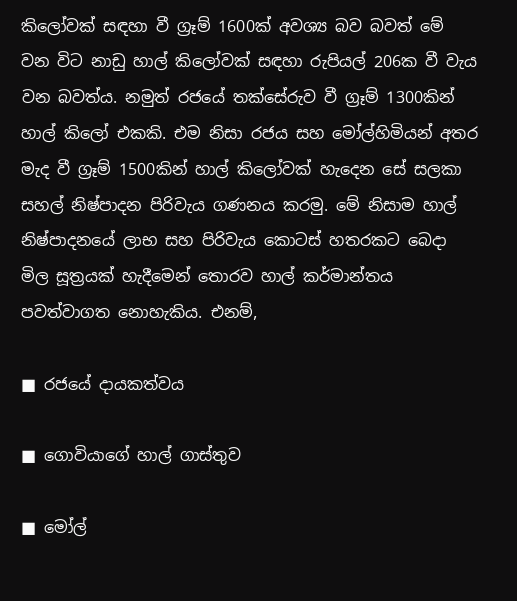කිලෝවක් සඳහා වී ග්‍රෑම් 1600ක් අවශ්‍ය බව බවත් මේ වන විට නාඩු හාල් කිලෝවක් සඳහා රුපියල් 206ක වී වැය වන බවත්ය. නමුත් රජයේ තක්සේරුව වී ග්‍රෑම් 1300කින් හාල් කිලෝ එකකි. එම නිසා රජය සහ මෝල්හිමියන් අතර මැද වී ග්‍රෑම් 1500කින් හාල් කිලෝවක් හැදෙන සේ සලකා සහල් නිෂ්පාදන පිරිවැය ගණනය කරමු. මේ නිසාම හාල් නිෂ්පාදනයේ ලාභ සහ පිරිවැය කොටස් හතරකට බෙදා මිල සූත්‍රයක් හැදීමෙන් තොරව හාල් කර්මාන්තය පවත්වාගත නොහැකිය. එනම්,

■ රජයේ දායකත්වය

■ ගොවියාගේ හාල් ගාස්තුව

■ මෝල්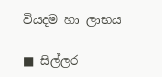වියදම හා ලාභය

■ සිල්ලර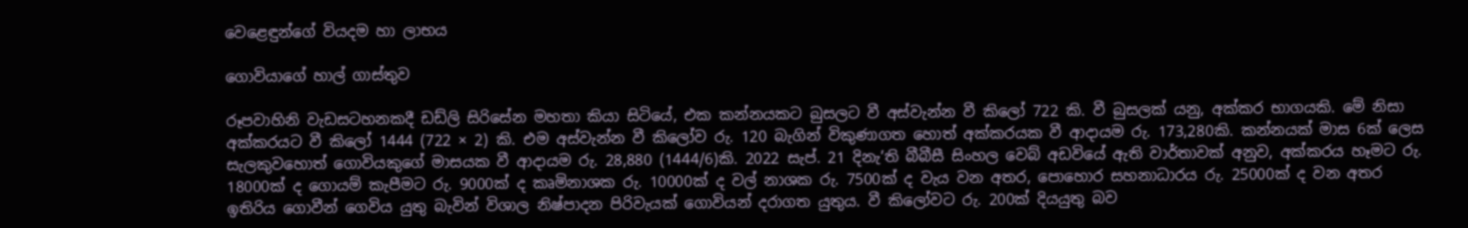වෙළෙඳුන්ගේ වියදම හා ලාභය

ගොවියාගේ හාල් ගාස්තුව

රූපවාහිනි වැඩසටහනකදී ඩඩ්ලි සිරිසේන මහතා කියා සිටියේ, එක කන්නයකට බුසලට වී අස්වැන්න වී කිලෝ 722 කි. වී බුසලක් යනු, අක්කර භාගයකි. මේ නිසා අක්කරයට වී කිලෝ 1444 (722 × 2) කි. එම අස්වැන්න වී කිලෝව රු. 120 බැගින් විකුණාගත හොත් අක්කරයක වී ආදායම රු. 173,280කි. කන්නයක් මාස 6ක් ලෙස සැලකුවහොත් ගොවියකුගේ මාසයක වී ආදායම රු. 28,880 (1444/6)කි. 2022 සැප්. 21 දිනැ’ති බීබීසී සිංහල වෙබ් අඩවියේ ඇති වාර්තාවක් අනුව, අක්කරය හෑමට රු. 18000ක් ද ගොයම් කැපීමට රු. 9000ක් ද කෘමිනාශක රු. 10000ක් ද වල් නාශක රු. 7500ක් ද වැය වන අතර, පොහොර සහනාධාරය රු. 25000ක් ද වන අතර ඉතිරිය ගොවීන් ගෙවිය යුතු බැවින් විශාල නිෂ්පාදන පිරිවැයක් ගොවියන් දරාගත යුතුය. වී කිලෝවට රු. 200ක් දියයුතු බව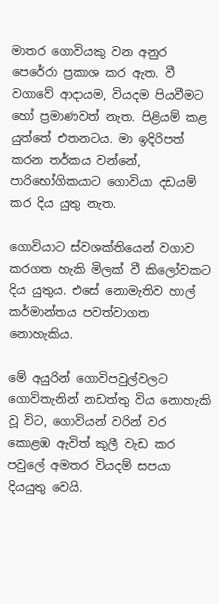මාතර ගොවියකු වන අනුර පෙරේරා ප්‍රකාශ කර ඇත. වී වගාවේ ආදායම, වියදම පියවීමට හෝ ප්‍රමාණවත් නැත. පිළියම් කළ යුත්තේ එතනටය. මා ඉදිරිපත් කරන තර්කය වන්නේ, පාරිභෝගිකයාට ගොවියා දඩයම් කර දිය යුතු නැත.

ගොවියාට ස්වශක්තියෙන් වගාව කරගත හැකි මිලක් වී කිලෝවකට දිය යුතුය. එසේ නොමැතිව හාල් කර්මාන්තය පවත්වාගත නොහැකිය.

මේ අයුරින් ගොවිපවුල්වලට ගොවිතැනින් නඩත්තු විය නොහැකි වූ විට, ගොවියන් වරින් වර කොළඹ ඇවිත් කුලී වැඩ කර පවුලේ අමතර වියදම් සපයා දියයුතු වෙයි.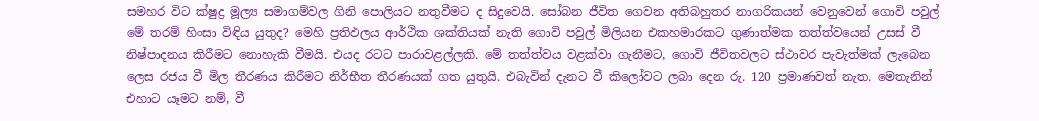සමහර විට ක්ෂුද්‍ර මූල්‍ය සමාගම්වල ගිනි පොලියට නතුවීමට ද සිදුවෙයි. සෝබන ජීවිත ගෙවන අතිබහුතර නාගරිකයන් වෙනුවෙන් ගොවි පවුල් මේ තරම් හිංසා විඳිය යුතුද? මෙහි ප්‍රතිඵලය ආර්ථික ශක්තියක් නැති ගොවි පවුල් මිලියන එකහමාරකට ගුණාත්මක තත්ත්වයෙන් උසස් වී නිෂ්පාදනය කිරීමට නොහැකි වීමයි. එයද රටට පාරාවළල්ලකි. මේ තත්ත්වය වළක්වා ගැනීමට, ගොවි ජීවිතවලට ස්ථාවර පැවැත්මක් ලැබෙන ලෙස රජය වී මිල තීරණය කිරීමට නිර්භීත තීරණයක් ගත යුතුයි. එබැවින් දැනට වී කිලෝවට ලබා දෙන රු. 120 ප්‍රමාණවත් නැත. මෙතැනින් එහාට යෑමට නම්, වී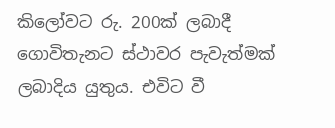කිලෝවට රු. 200ක් ලබාදී ගොවිතැනට ස්ථාවර පැවැත්මක් ලබාදිය යුතුය. එවිට වී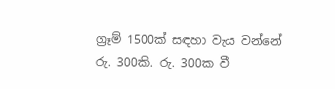ග්‍රෑම් 1500ක් සඳහා වැය වන්නේ රු. 300කි. රු. 300ක වී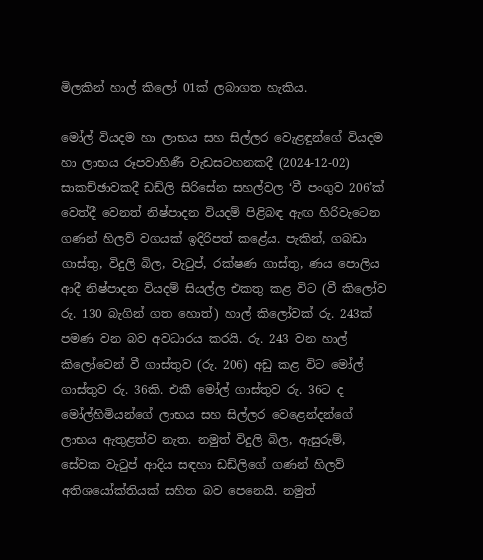මිලකින් හාල් කිලෝ 01ක් ලබාගත හැකිය.

මෝල් වියදම හා ලාභය සහ සිල්ලර වෙැළඳුන්ගේ වියදම හා ලාභය රූපවාහිණී වැඩසටහනකදී (2024-12-02) සාකච්ඡාවකදී ඩඩ්ලි සිරිසේන සහල්වල ‘වී පංගුව 206’ක් වෙත්දී වෙනත් නිෂ්පාදන වියදම් පිළිබඳ ඇඟ හිරිවැටෙන ගණන් හිලව් වගයක් ඉදිරිපත් කළේය. පැකින්, ගබඩා ගාස්තු, විදුලි බිල, වැටුප්, රක්ෂණ ගාස්තු, ණය පොලිය ආදී නිෂ්පාදන වියදම් සියල්ල එකතු කළ විට (වී කිලෝව රු. 130 බැගින් ගත හොත්) හාල් කිලෝවක් රු. 243ක් පමණ වන බව අවධාරය කරයි. රු. 243 වන හාල් කිලෝවෙන් වී ගාස්තුව (රු. 206) අඩු කළ විට මෝල් ගාස්තුව රු. 36කි. එකී මෝල් ගාස්තුව රු. 36ට ද මෝල්හිමියන්ගේ ලාභය සහ සිල්ලර වෙළෙන්දන්ගේ ලාභය ඇතුළත්ව නැත. නමුත් විදුලි බිල, ඇසුරුම්, සේවක වැටුප් ආදිය සඳහා ඩඩ්ලිගේ ගණන් හිලව් අතිශයෝක්තියක් සහිත බව පෙනෙයි. නමුත්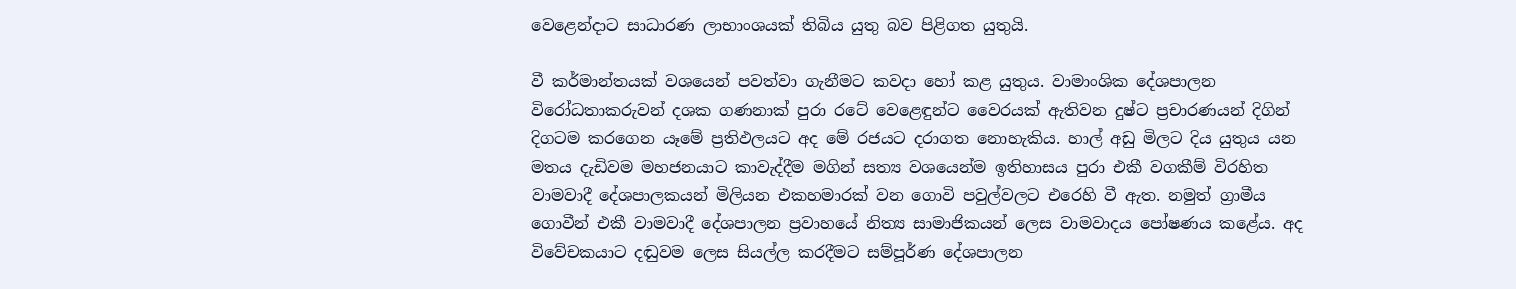වෙළෙන්දාට සාධාරණ ලාභාංශයක් තිබිය යුතු බව පිළිගත යුතුයි.

වී කර්මාන්තයක් වශයෙන් පවත්වා ගැනීමට කවදා හෝ කළ යුතුය. වාමාංශික දේශපාලන විරෝධතාකරුවන් දශක ගණනාක් පුරා රටේ වෙළෙඳුන්ට වෛරයක් ඇතිවන දුෂ්ට ප්‍රචාරණයන් දිගින් දිගටම කරගෙන යෑමේ ප්‍රතිඵලයට අද මේ රජයට දරාගත නොහැකිය. හාල් අඩු මිලට දිය යුතුය යන මතය දැඩිවම මහජනයාට කාවැද්දීම මගින් සත්‍ය වශයෙන්ම ඉතිහාසය පුරා එකී වගකීම් විරහිත වාමවාදී දේශපාලකයන් මිලියන එකහමාරක් වන ගොවි පවුල්වලට එරෙහි වී ඇත. නමුත් ග්‍රාමීය ගොවීන් එකී වාමවාදී දේශපාලන ප්‍රවාහයේ නිත්‍ය සාමාජිකයන් ලෙස වාමවාදය පෝෂණය කළේය. අද විවේචකයාට දඬුවම ලෙස සියල්ල කරදීමට සම්පූර්ණ දේශපාලන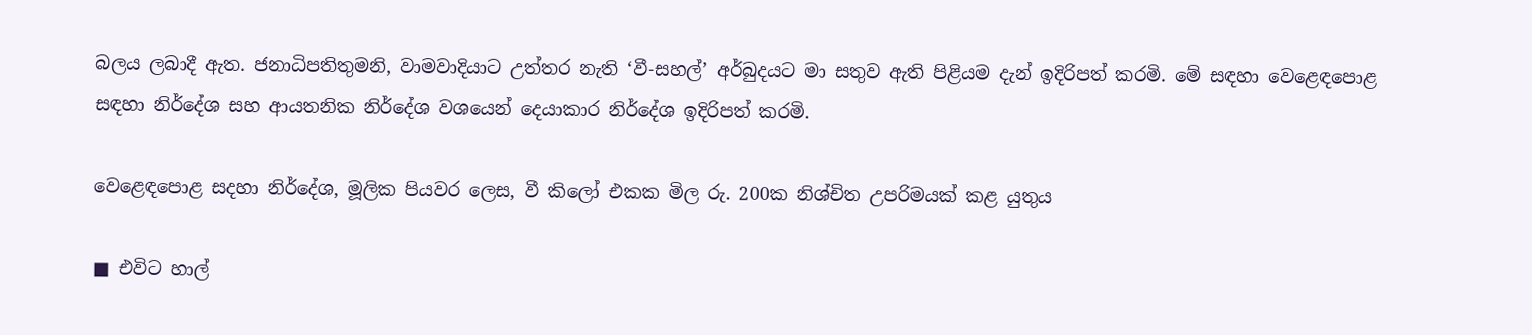බලය ලබාදී ඇත. ජනාධිපතිතුමනි, වාමවාදියාට උත්තර නැති ‘වී-සහල්’ අර්බුදයට මා සතුව ඇති පිළියම දැන් ඉදිරිපත් කරමි. මේ සඳහා වෙළෙඳපොළ සඳහා නිර්දේශ සහ ආයතනික නිර්දේශ වශයෙන් දෙයාකාර නිර්දේශ ඉදිරිපත් කරමි.

වෙළෙඳපොළ සදහා නිර්දේශ, මූලික පියවර ලෙස, වී කිලෝ එකක මිල රු. 200ක නිශ්චිත උපරිමයක් කළ යුතුය

■ එවිට හාල්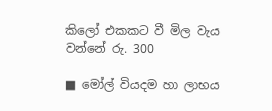කිලෝ එකකට වී මිල වැය වන්නේ රු. 300

■ මෝල් වියදම හා ලාභය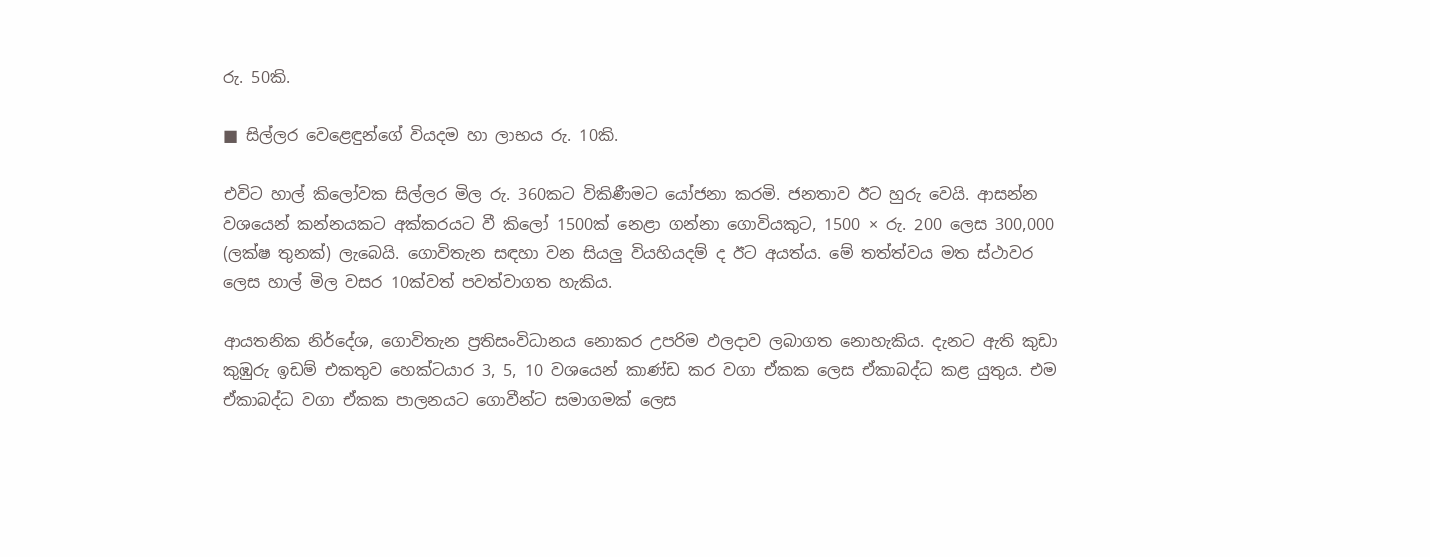රු. 50කි.

■ සිල්ලර වෙළෙඳුන්ගේ වියදම හා ලාභය රු. 10කි.

එවිට හාල් කිලෝවක සිල්ලර මිල රු. 360කට විකිණීමට යෝජනා කරමි. ජනතාව ඊට හුරු වෙයි. ආසන්න වශයෙන් කන්නයකට අක්කරයට වී කිලෝ 1500ක් නෙළා ගන්නා ගොවියකුට, 1500 × රු. 200 ලෙස 300,000 (ලක්ෂ තුනක්) ලැබෙයි. ගොවිතැන සඳහා වන සියලු වියහියදම් ද ඊට අයත්ය. මේ තත්ත්වය මත ස්ථාවර ලෙස හාල් මිල වසර 10ක්වත් පවත්වාගත හැකිය.

ආයතනික නිර්දේශ, ගොවිතැන ප්‍රතිසංවිධානය නොකර උපරිම ඵලදාව ලබාගත නොහැකිය. දැනට ඇති කුඩා කුඹුරු ඉඩම් එකතුව හෙක්ටයාර 3, 5, 10 වශයෙන් කාණ්ඩ කර වගා ඒකක ලෙස ඒකාබද්ධ කළ යුතුය. එම ඒකාබද්ධ වගා ඒකක පාලනයට ගොවීන්ට සමාගමක් ලෙස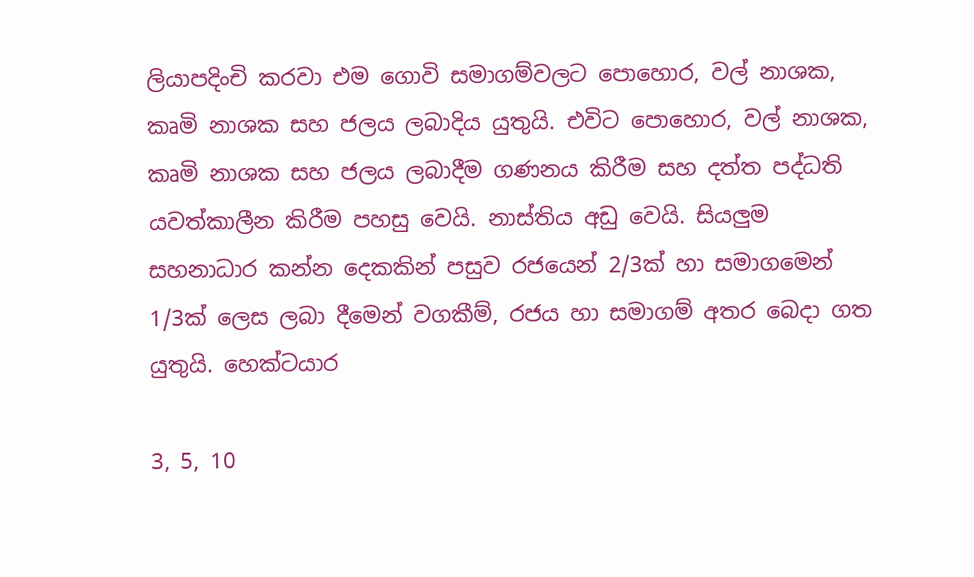ලියාපදිංචි කරවා එම ගොවි සමාගම්වලට පොහොර, වල් නාශක, කෘමි නාශක සහ ජලය ලබාදිය යුතුයි. එවිට පොහොර, වල් නාශක, කෘමි නාශක සහ ජලය ලබාදීම ගණනය කිරීම සහ දත්ත පද්ධති යවත්කාලීන කිරීම පහසු වෙයි. නාස්තිය අඩු වෙයි. සියලුම සහනාධාර කන්න දෙකකින් පසුව රජයෙන් 2/3ක් හා සමාගමෙන් 1/3ක් ලෙස ලබා දීමෙන් වගකීම්, රජය හා සමාගම් අතර බෙදා ගත යුතුයි. හෙක්ටයාර

3, 5, 10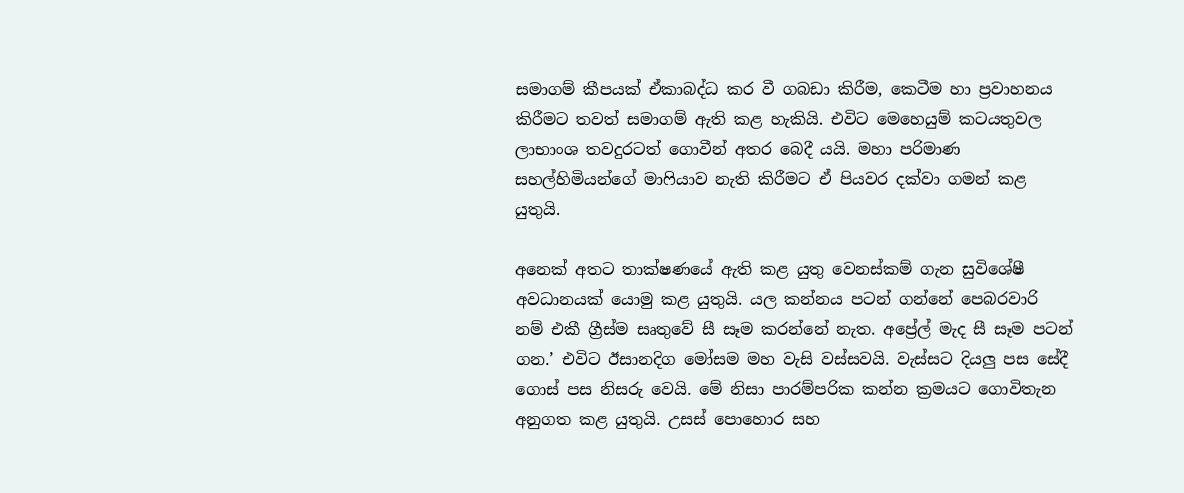සමාගම් කීපයක් ඒකාබද්ධ කර වී ගබඩා කිරීම, කෙටීම හා ප්‍රවාහනය කිරීමට තවත් සමාගම් ඇති කළ හැකියි. එවිට මෙහෙයුම් කටයතුවල ලාභාංශ තවදුරටත් ගොවීන් අතර බෙදී යයි. මහා පරිමාණ සහල්හිමියන්ගේ මාෆියාව නැති කිරීමට ඒ පියවර දක්වා ගමන් කළ යුතුයි.

අනෙක් අතට තාක්ෂණයේ ඇති කළ යුතු වෙනස්කම් ගැන සුවිශේෂී අවධානයක් යොමු කළ යුතුයි. යල කන්නය පටන් ගන්නේ පෙබරවාරි නම් එකී ග්‍රීස්ම සෘතුවේ සී සෑම කරන්නේ නැත. අප්‍රේල් මැද සී සෑම පටන් ගන.’ එවිට ඊසානදිග මෝසම මහ වැසි වස්සවයි. වැස්සට දියලු පස සේදී ගොස් පස නිසරු වෙයි. මේ නිසා පාරම්පරික කන්න ක්‍රමයට ගොවිතැන අනුගත කළ යුතුයි. උසස් පොහොර සහ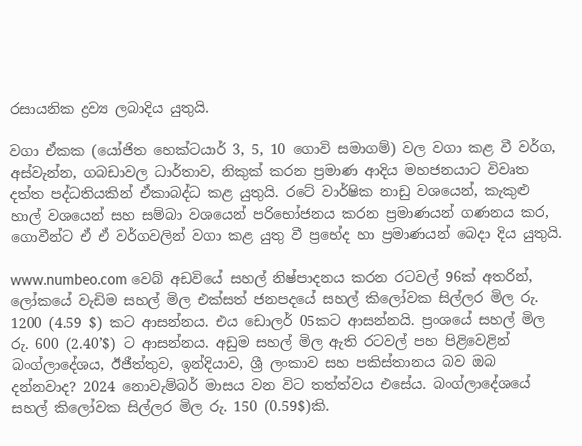රසායනික ද්‍රව්‍ය ලබාදිය යුතුයි.

වගා ඒකක (යෝජිත හෙක්ටයාර් 3, 5, 10 ගොවි සමාගම්) වල වගා කළ වී වර්ග, අස්වැන්න, ගබඩාවල ධාර්තාව, නිකුක් කරන ප්‍රමාණ ආදිය මහජනයාට විවෘත දත්ත පද්ධතියකින් ඒකාබද්ධ කළ යුතුයි. රටේ වාර්ෂික නාඩු වශයෙන්, කැකුළු හාල් වශයෙන් සහ සම්බා වශයෙන් පරිභෝජනය කරන ප්‍රමාණයන් ගණනය කර, ගොවීන්ට ඒ ඒ වර්ගවලින් වගා කළ යුතු වී ප්‍රභේද හා ප්‍රමාණයන් බෙදා දිය යුතුයි.

www.numbeo.com වෙබ් අඩවියේ සහල් නිෂ්පාදනය කරන රටවල් 96ක් අතරින්, ලෝකයේ වැඩිම සහල් මිල එක්සත් ජනපදයේ සහල් කිලෝවක සිල්ලර මිල රු. 1200 (4.59 $) කට ආසන්නය. එය ඩොලර් 05කට ආසන්නයි. ප්‍රංශයේ සහල් මිල රු. 600 (2.40’$) ට ආසන්නය. අඩුම සහල් මිල ඇති රටවල් පහ පිළිවෙළින් බංග්ලාදේශය, ඊජීත්තුව, ඉන්දියාව, ශ්‍රී ලංකාව සහ පකිස්තානය බව ඔබ දන්නවාද? 2024 නොවැම්බර් මාසය වන විට තත්ත්වය එසේය. බංග්ලාදේශයේ සහල් කිලෝවක සිල්ලර මිල රු. 150 (0.59$)කි.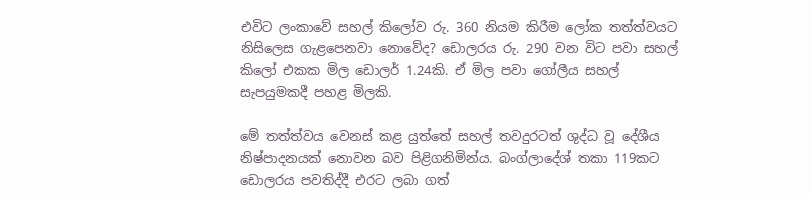එවිට ලංකාවේ සහල් කිලෝව රු. 360 නියම කිරීම ලෝක තත්ත්වයට නිසිලෙස ගැළපෙනවා නොවේද? ඩොලරය රු. 290 වන විට පවා සහල් කිලෝ එකක මිල ඩොලර් 1.24කි. ඒ මිල පවා ගෝලීය සහල් සැපයුමකදී පහළ මිලකි.

මේ තත්ත්වය වෙනස් කළ යුත්තේ සහල් තවදුරටත් ශුද්ධ වූ දේශීය නිෂ්පාදනයක් නොවන බව පිළිගනිමින්ය. බංග්ලාදේශ් තකා 119කට ඩොලරය පවතිද්දී එරට ලබා ගත්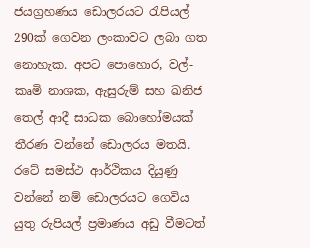ජයග්‍රහණය ඩොලරයට රැපියල් 290ක් ගෙවන ලංකාවට ලබා ගත නොහැක. අපට පොහොර, වල්-කෘමි නාශක, ඇසුරුම් සහ ඛනිජ තෙල් ආදී සාධක බොහෝමයක් තීරණ වන්නේ ඩොලරය මතයි. රටේ සමස්ථ ආර්ථිකය දියුණු වන්නේ නම් ඩොලරයට ගෙවිය යුතු රුපියල් ප්‍රමාණය අඩු වීමටත්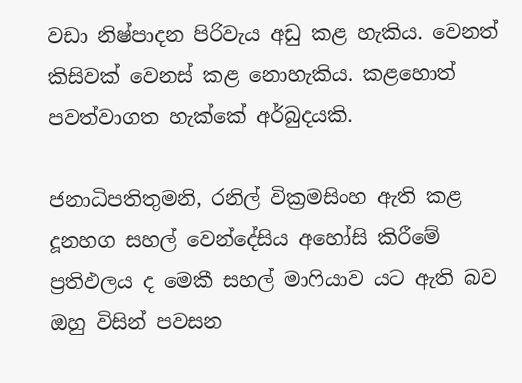වඩා නිෂ්පාදන පිරිවැය අඩු කළ හැකිය. වෙනත් කිසිවක් වෙනස් කළ නොහැකිය. කළහොත් පවත්වාගත හැක්කේ අර්බුදයකි.

ජනාධිපතිතුමනි, රනිල් වික්‍රමසිංහ ඇති කළ දූනහග සහල් වෙන්දේසිය අහෝසි කිරීමේ ප්‍රතිඵලය ද මෙකී සහල් මාෆියාව යට ඇති බව ඔහු විසින් පවසන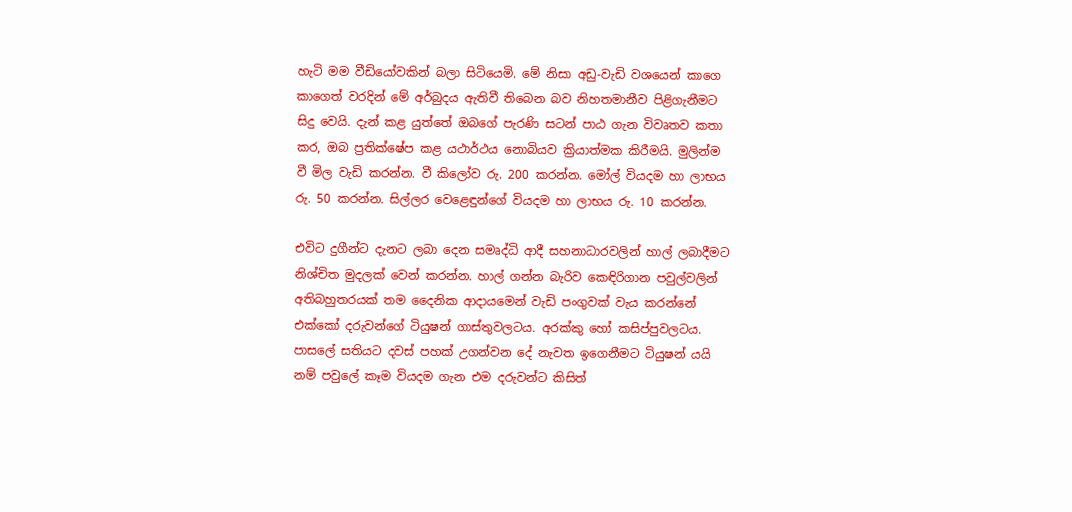හැටි මම වීඩියෝවකින් බලා සිටියෙමි. මේ නිසා අඩු-වැඩි වශයෙන් කාගෙ කාගෙත් වරදින් මේ අර්බුදය ඇතිවී තිබෙන බව නිහතමානීව පිළිගැනීමට සිදු වෙයි. දැන් කළ යුත්තේ ඔබගේ පැරණි සටන් පාඨ ගැන විවෘතව කතා කර, ඔබ ප්‍රතික්ෂේප කළ යථාර්ථය නොබියව ක්‍රියාත්මක කිරීමයි. මුලින්ම වී මිල වැඩි කරන්න. වී කිලෝව රු. 200 කරන්න. මෝල් වියදම හා ලාභය රු. 50 කරන්න. සිල්ලර වෙළෙඳුන්ගේ වියදම හා ලාභය රු. 10 කරන්න.

එවිට දුගීන්ට දැනට ලබා දෙන සමෘද්ධි ආදී සහනාධාරවලින් හාල් ලබාදීමට නිශ්චිත මුදලක් වෙන් කරන්න. හාල් ගන්න බැරිව කෙඳිරිගාන පවුල්වලින් අතිබහුතරයක් තම දෛනික ආදායමෙන් වැඩි පංගුවක් වැය කරන්නේ එක්කෝ දරුවන්ගේ ටියුෂන් ගාස්තුවලටය. අරක්කු හෝ කසිප්පුවලටය. පාසලේ සතියට දවස් පහක් උගන්වන දේ නැවත ඉගෙනීමට ටියුෂන් යයි නම් පවුලේ කෑම වියදම ගැන එම දරුවන්ට කිසිත්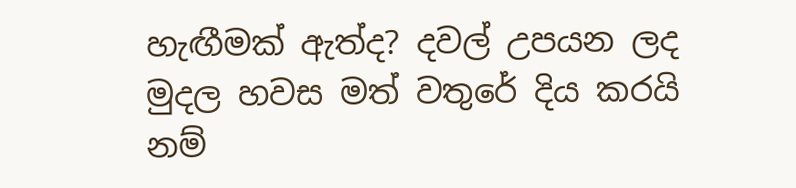හැඟීමක් ඇත්ද? දවල් උපයන ලද මුදල හවස මත් වතුරේ දිය කරයි නම්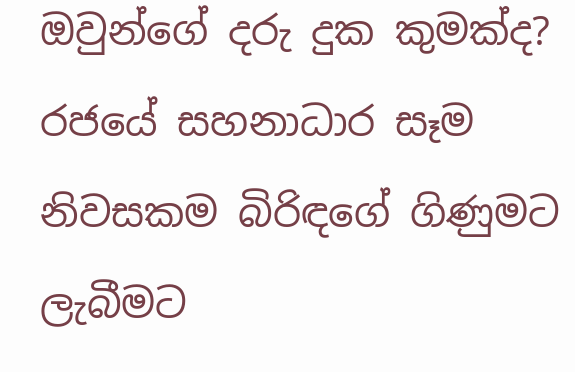ඔවුන්ගේ දරු දුක කුමක්ද? රජයේ සහනාධාර සෑම නිවසකම බිරිඳගේ ගිණුමට ලැබීමට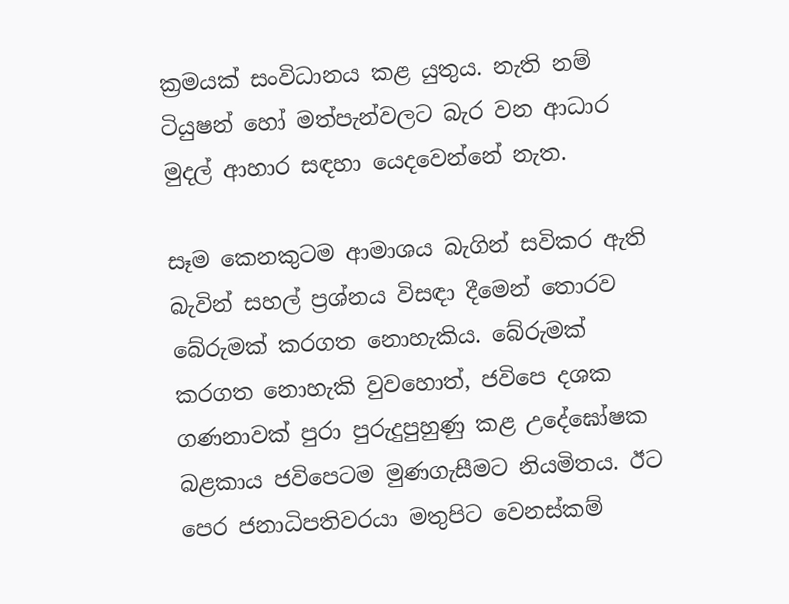ක්‍රමයක් සංවිධානය කළ යුතුය. නැති නම් ටියුෂන් හෝ මත්පැන්වලට බැර වන ආධාර මුදල් ආහාර සඳහා යෙදවෙන්නේ නැත.

සෑම කෙනකුටම ආමාශය බැගින් සවිකර ඇති බැවින් සහල් ප්‍රශ්නය විසඳා දීමෙන් තොරව බේරුමක් කරගත නොහැකිය. බේරුමක් කරගත නොහැකි වුවහොත්, ජවිපෙ දශක ගණනාවක් පුරා පුරුදුපුහුණු කළ උදේඝෝෂක බළකාය ජවිපෙටම මුණගැසීමට නියමිතය. ඊට පෙර ජනාධිපතිවරයා මතුපිට වෙනස්කම්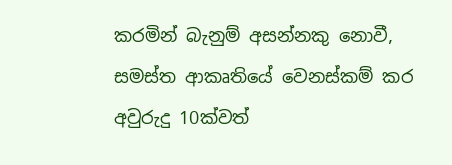කරමින් බැනුම් අසන්නකු නොවී, සමස්ත ආකෘතියේ වෙනස්කම් කර අවුරුදු 10ක්වත්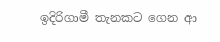ඉදිරිගාමී තැනකට ගෙන ආ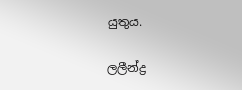යුතුය.

ලලීන්ද්‍ර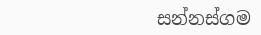සන්නස්ගම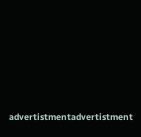advertistmentadvertistment